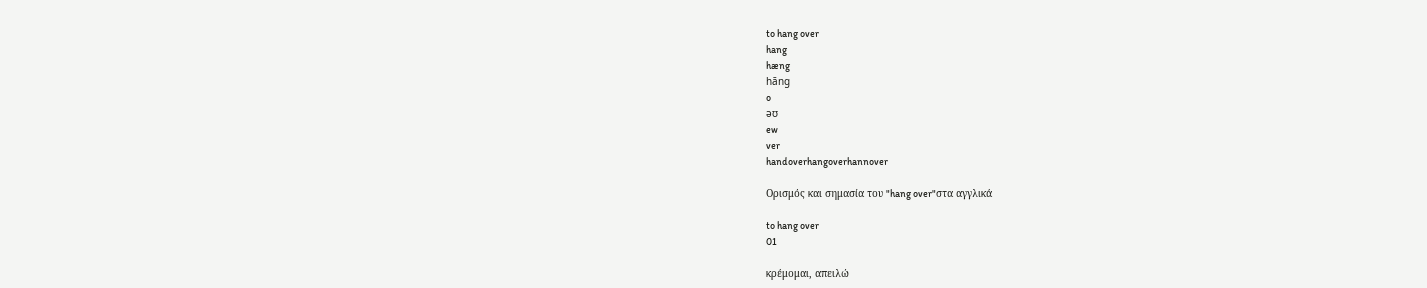to hang over
hang
hæng
hāng
o
əʊ
ew
ver
handoverhangoverhannover

Ορισμός και σημασία του "hang over"στα αγγλικά

to hang over
01

κρέμομαι, απειλώ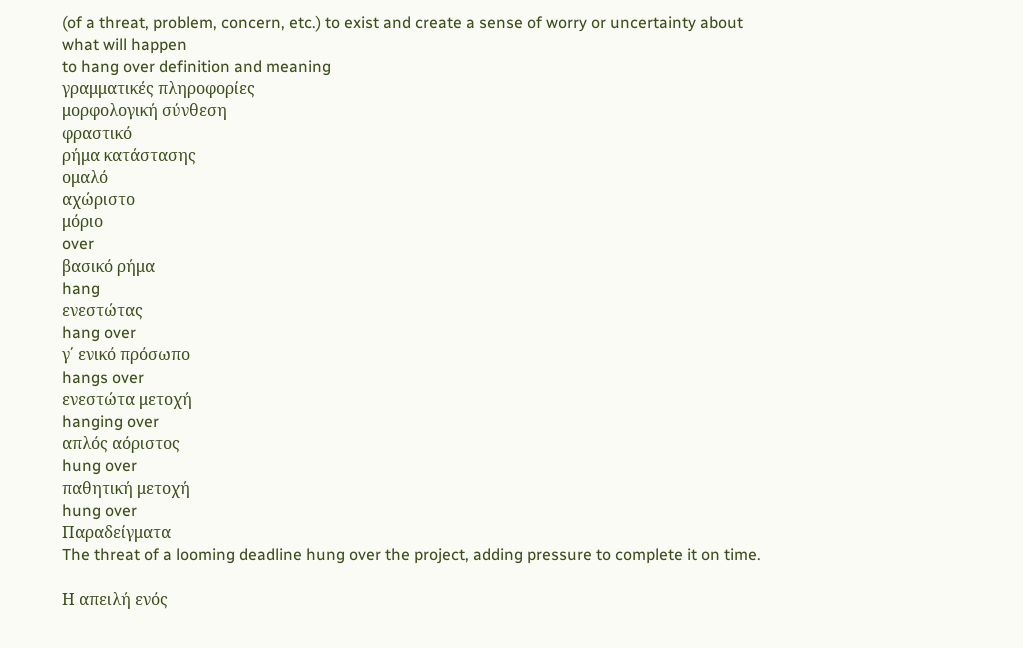(of a threat, problem, concern, etc.) to exist and create a sense of worry or uncertainty about what will happen
to hang over definition and meaning
γραμματικές πληροφορίες
μορφολογική σύνθεση
φραστικό
ρήμα κατάστασης
ομαλό
αχώριστο
μόριο
over
βασικό ρήμα
hang
ενεστώτας
hang over
γ΄ ενικό πρόσωπο
hangs over
ενεστώτα μετοχή
hanging over
απλός αόριστος
hung over
παθητική μετοχή
hung over
Παραδείγματα
The threat of a looming deadline hung over the project, adding pressure to complete it on time.

Η απειλή ενός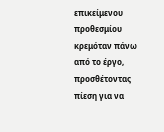επικείμενου προθεσμίου κρεμόταν πάνω από το έργο, προσθέτοντας πίεση για να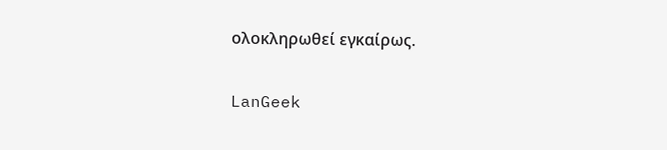ολοκληρωθεί εγκαίρως.

LanGeek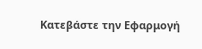Κατεβάστε την Εφαρμογή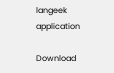langeek application

Download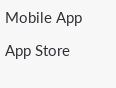Mobile App

App Store